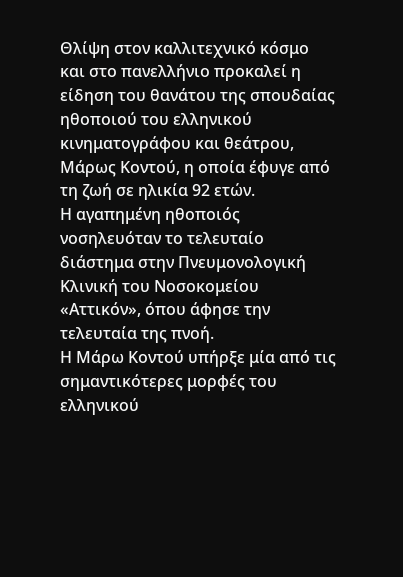Θλίψη στον καλλιτεχνικό κόσμο και στο πανελλήνιο προκαλεί η είδηση του θανάτου της σπουδαίας ηθοποιού του ελληνικού κινηματογράφου και θεάτρου, Μάρως Κοντού, η οποία έφυγε από τη ζωή σε ηλικία 92 ετών.
Η αγαπημένη ηθοποιός νοσηλευόταν το τελευταίο διάστημα στην Πνευμονολογική Κλινική του Νοσοκομείου «Αττικόν», όπου άφησε την τελευταία της πνοή.
Η Μάρω Κοντού υπήρξε μία από τις σημαντικότερες μορφές του ελληνικού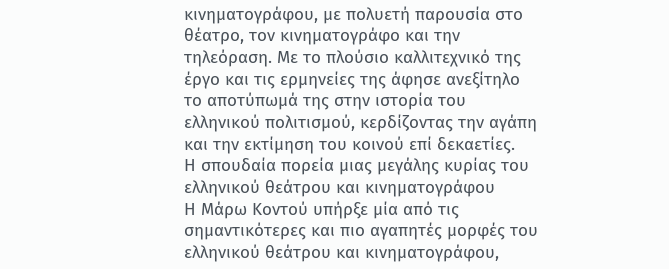κινηματογράφου, με πολυετή παρουσία στο θέατρο, τον κινηματογράφο και την τηλεόραση. Με το πλούσιο καλλιτεχνικό της έργο και τις ερμηνείες της άφησε ανεξίτηλο το αποτύπωμά της στην ιστορία του ελληνικού πολιτισμού, κερδίζοντας την αγάπη και την εκτίμηση του κοινού επί δεκαετίες.
Η σπουδαία πορεία μιας μεγάλης κυρίας του ελληνικού θεάτρου και κινηματογράφου
Η Μάρω Κοντού υπήρξε μία από τις σημαντικότερες και πιο αγαπητές μορφές του ελληνικού θεάτρου και κινηματογράφου,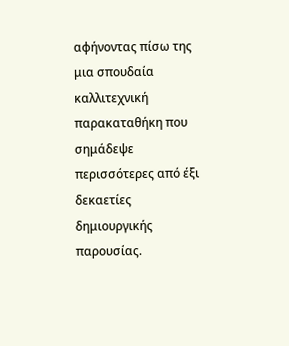αφήνοντας πίσω της μια σπουδαία καλλιτεχνική παρακαταθήκη που σημάδεψε περισσότερες από έξι δεκαετίες δημιουργικής παρουσίας.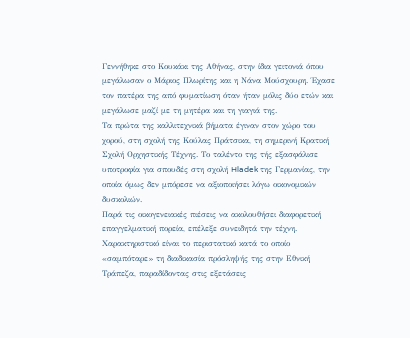Γεννήθηκε στο Κουκάκι της Αθήνας, στην ίδια γειτονιά όπου μεγάλωσαν ο Μάριος Πλωρίτης και η Νάνα Μούσχουρη. Έχασε τον πατέρα της από φυματίωση όταν ήταν μόλις δύο ετών και μεγάλωσε μαζί με τη μητέρα και τη γιαγιά της.
Τα πρώτα της καλλιτεχνικά βήματα έγιναν στον χώρο του χορού, στη σχολή της Κούλας Πράτσικα, τη σημερινή Κρατική Σχολή Ορχηστικής Τέχνης. Το ταλέντο της τής εξασφάλισε υποτροφία για σπουδές στη σχολή Hladek της Γερμανίας, την οποία όμως δεν μπόρεσε να αξιοποιήσει λόγω οικονομικών δυσκολιών.
Παρά τις οικογενειακές πιέσεις να ακολουθήσει διαφορετική επαγγελματική πορεία, επέλεξε συνειδητά την τέχνη. Χαρακτηριστικό είναι το περιστατικό κατά το οποίο «σαμπόταρε» τη διαδικασία πρόσληψής της στην Εθνική Τράπεζα, παραδίδοντας στις εξετάσεις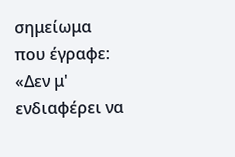σημείωμα που έγραφε: «Δεν μ' ενδιαφέρει να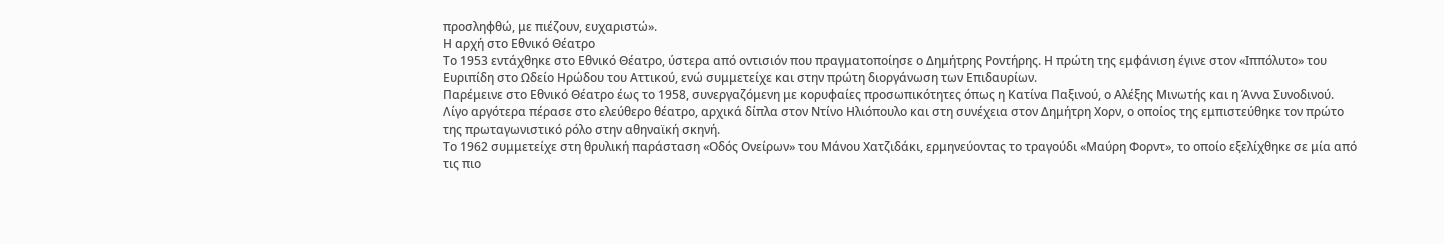προσληφθώ, με πιέζουν, ευχαριστώ».
Η αρχή στο Εθνικό Θέατρο
Το 1953 εντάχθηκε στο Εθνικό Θέατρο, ύστερα από οντισιόν που πραγματοποίησε ο Δημήτρης Ροντήρης. Η πρώτη της εμφάνιση έγινε στον «Ιππόλυτο» του Ευριπίδη στο Ωδείο Ηρώδου του Αττικού, ενώ συμμετείχε και στην πρώτη διοργάνωση των Επιδαυρίων.
Παρέμεινε στο Εθνικό Θέατρο έως το 1958, συνεργαζόμενη με κορυφαίες προσωπικότητες όπως η Κατίνα Παξινού, ο Αλέξης Μινωτής και η Άννα Συνοδινού.
Λίγο αργότερα πέρασε στο ελεύθερο θέατρο, αρχικά δίπλα στον Ντίνο Ηλιόπουλο και στη συνέχεια στον Δημήτρη Χορν, ο οποίος της εμπιστεύθηκε τον πρώτο της πρωταγωνιστικό ρόλο στην αθηναϊκή σκηνή.
Το 1962 συμμετείχε στη θρυλική παράσταση «Οδός Ονείρων» του Μάνου Χατζιδάκι, ερμηνεύοντας το τραγούδι «Μαύρη Φορντ», το οποίο εξελίχθηκε σε μία από τις πιο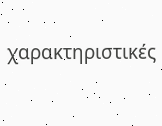χαρακτηριστικές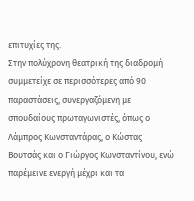επιτυχίες της.
Στην πολύχρονη θεατρική της διαδρομή συμμετείχε σε περισσότερες από 90 παραστάσεις, συνεργαζόμενη με σπουδαίους πρωταγωνιστές, όπως ο Λάμπρος Κωνσταντάρας, ο Κώστας Βουτσάς και ο Γιώργος Κωνσταντίνου, ενώ παρέμεινε ενεργή μέχρι και τα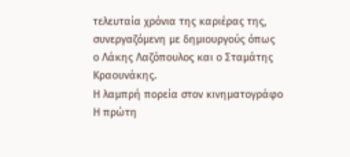τελευταία χρόνια της καριέρας της, συνεργαζόμενη με δημιουργούς όπως ο Λάκης Λαζόπουλος και ο Σταμάτης Κραουνάκης.
Η λαμπρή πορεία στον κινηματογράφο
Η πρώτη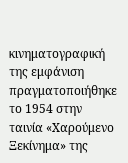κινηματογραφική της εμφάνιση πραγματοποιήθηκε το 1954 στην ταινία «Χαρούμενο Ξεκίνημα» της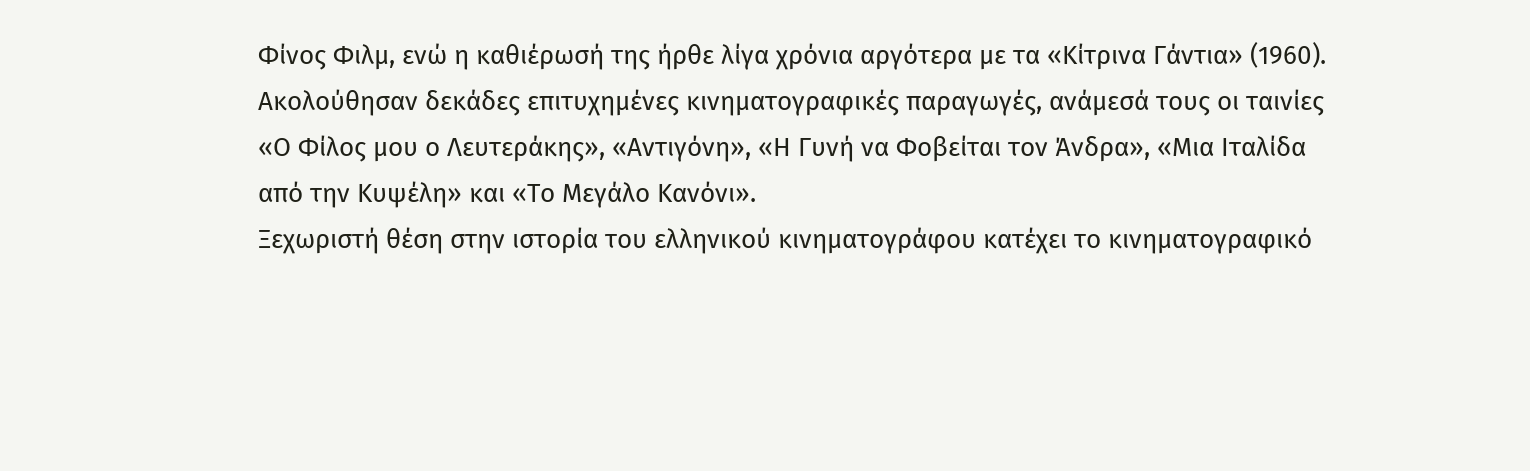Φίνος Φιλμ, ενώ η καθιέρωσή της ήρθε λίγα χρόνια αργότερα με τα «Κίτρινα Γάντια» (1960).
Ακολούθησαν δεκάδες επιτυχημένες κινηματογραφικές παραγωγές, ανάμεσά τους οι ταινίες «Ο Φίλος μου ο Λευτεράκης», «Αντιγόνη», «Η Γυνή να Φοβείται τον Άνδρα», «Μια Ιταλίδα από την Κυψέλη» και «Το Μεγάλο Κανόνι».
Ξεχωριστή θέση στην ιστορία του ελληνικού κινηματογράφου κατέχει το κινηματογραφικό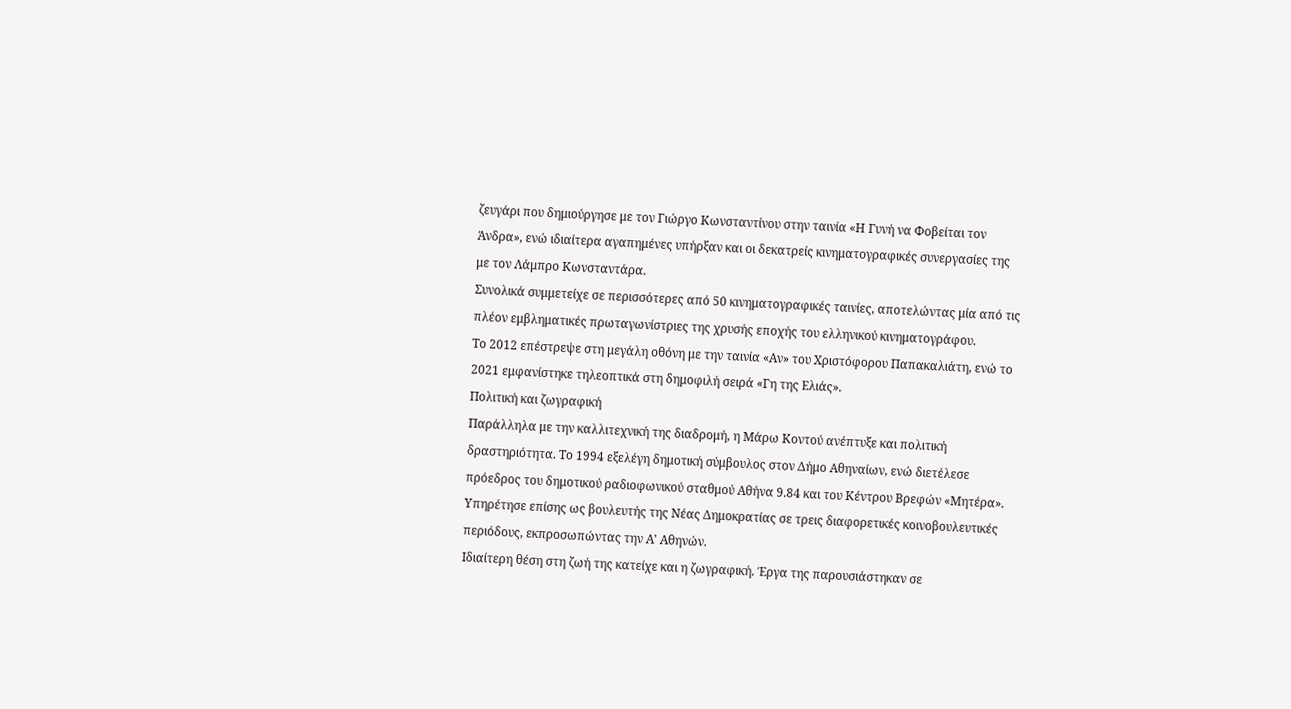ζευγάρι που δημιούργησε με τον Γιώργο Κωνσταντίνου στην ταινία «Η Γυνή να Φοβείται τον Άνδρα», ενώ ιδιαίτερα αγαπημένες υπήρξαν και οι δεκατρείς κινηματογραφικές συνεργασίες της με τον Λάμπρο Κωνσταντάρα.
Συνολικά συμμετείχε σε περισσότερες από 50 κινηματογραφικές ταινίες, αποτελώντας μία από τις πλέον εμβληματικές πρωταγωνίστριες της χρυσής εποχής του ελληνικού κινηματογράφου.
Το 2012 επέστρεψε στη μεγάλη οθόνη με την ταινία «Αν» του Χριστόφορου Παπακαλιάτη, ενώ το 2021 εμφανίστηκε τηλεοπτικά στη δημοφιλή σειρά «Γη της Ελιάς».
Πολιτική και ζωγραφική
Παράλληλα με την καλλιτεχνική της διαδρομή, η Μάρω Κοντού ανέπτυξε και πολιτική δραστηριότητα. Το 1994 εξελέγη δημοτική σύμβουλος στον Δήμο Αθηναίων, ενώ διετέλεσε πρόεδρος του δημοτικού ραδιοφωνικού σταθμού Αθήνα 9.84 και του Κέντρου Βρεφών «Μητέρα».
Υπηρέτησε επίσης ως βουλευτής της Νέας Δημοκρατίας σε τρεις διαφορετικές κοινοβουλευτικές περιόδους, εκπροσωπώντας την Α' Αθηνών.
Ιδιαίτερη θέση στη ζωή της κατείχε και η ζωγραφική. Έργα της παρουσιάστηκαν σε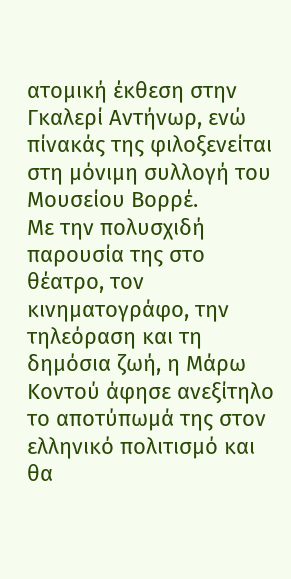ατομική έκθεση στην Γκαλερί Αντήνωρ, ενώ πίνακάς της φιλοξενείται στη μόνιμη συλλογή του Μουσείου Βορρέ.
Με την πολυσχιδή παρουσία της στο θέατρο, τον κινηματογράφο, την τηλεόραση και τη δημόσια ζωή, η Μάρω Κοντού άφησε ανεξίτηλο το αποτύπωμά της στον ελληνικό πολιτισμό και θα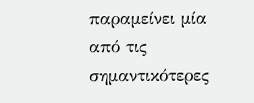παραμείνει μία από τις σημαντικότερες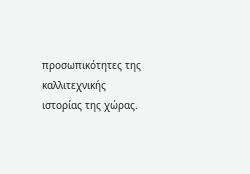προσωπικότητες της καλλιτεχνικής ιστορίας της χώρας.